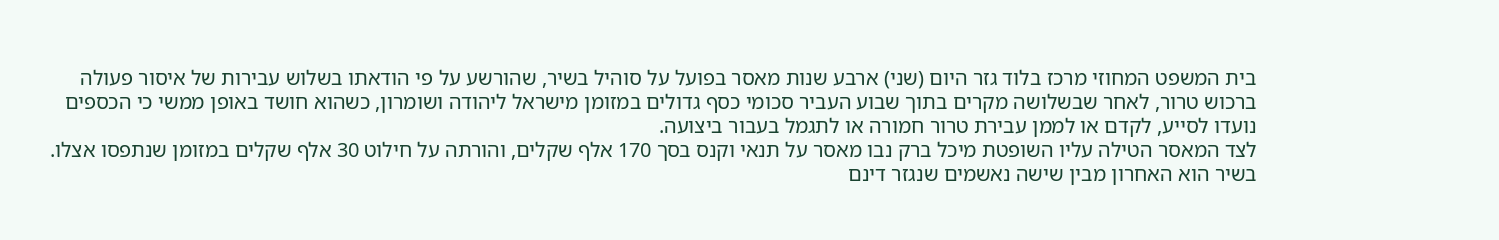בית המשפט המחוזי מרכז בלוד גזר היום (שני) ארבע שנות מאסר בפועל על סוהיל בשיר, שהורשע על פי הודאתו בשלוש עבירות של איסור פעולה ברכוש טרור, לאחר שבשלושה מקרים בתוך שבוע העביר סכומי כסף גדולים במזומן מישראל ליהודה ושומרון, כשהוא חושד באופן ממשי כי הכספים נועדו לסייע, לקדם או לממן עבירת טרור חמורה או לתגמל בעבור ביצועה.
לצד המאסר הטילה עליו השופטת מיכל ברק נבו מאסר על תנאי וקנס בסך 170 אלף שקלים, והורתה על חילוט 30 אלף שקלים במזומן שנתפסו אצלו.
בשיר הוא האחרון מבין שישה נאשמים שנגזר דינם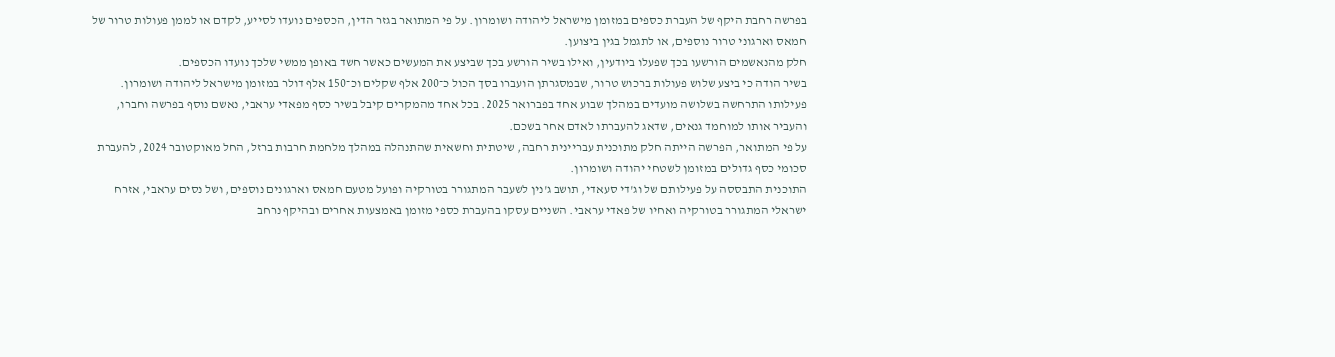בפרשה רחבת היקף של העברת כספים במזומן מישראל ליהודה ושומרון. על פי המתואר בגזר הדין, הכספים נועדו לסייע, לקדם או לממן פעולות טרור של חמאס וארגוני טרור נוספים, או לתגמל בגין ביצוען.
חלק מהנאשמים הורשעו בכך שפעלו ביודעין, ואילו בשיר הורשע בכך שביצע את המעשים כאשר חשד באופן ממשי שלכך נועדו הכספים.
בשיר הודה כי ביצע שלוש פעולות ברכוש טרור, שבמסגרתן הועברו בסך הכול כ־200 אלף שקלים וכ־150 אלף דולר במזומן מישראל ליהודה ושומרון. פעילותו התרחשה בשלושה מועדים במהלך שבוע אחד בפברואר 2025. בכל אחד מהמקרים קיבל בשיר כסף מפאדי עראבי, נאשם נוסף בפרשה וחברו, והעביר אותו למוחמד גנאים, שדאג להעברתו לאדם אחר בשכם.
על פי המתואר, הפרשה הייתה חלק מתוכנית עבריינית רחבה, שיטתית וחשאית שהתנהלה במהלך מלחמת חרבות ברזל, החל מאוקטובר 2024, להעברת סכומי כסף גדולים במזומן לשטחי יהודה ושומרון.
התוכנית התבססה על פעילותם של וג'די סעאדי, תושב ג'נין לשעבר המתגורר בטורקיה ופועל מטעם חמאס וארגונים נוספים, ושל נסים עראבי, אזרח ישראלי המתגורר בטורקיה ואחיו של פאדי עראבי. השניים עסקו בהעברת כספי מזומן באמצעות אחרים ובהיקף נרחב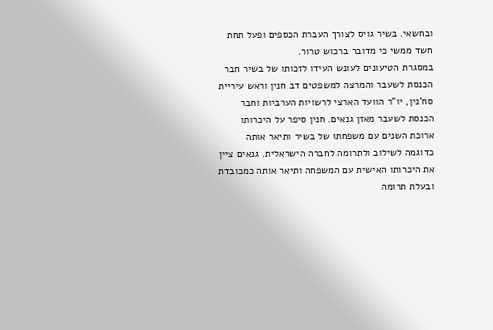ובחשאי. בשיר גויס לצורך העברת הכספים ופעל תחת חשד ממשי כי מדובר ברכוש טרור.
במסגרת הטיעונים לעונש העידו לזכותו של בשיר חבר הכנסת לשעבר והמרצה למשפטים דב חנין וראש עיריית סח'נין, יו"ר הוועד הארצי לרשויות הערביות וחבר הכנסת לשעבר מאזן גנאים. חנין סיפר על היכרותו ארוכת השנים עם משפחתו של בשיר ותיאר אותה כדוגמה לשילוב ולתרומה לחברה הישראלית. גנאים ציין את היכרותו האישית עם המשפחה ותיאר אותה כמכובדת ובעלת תרומה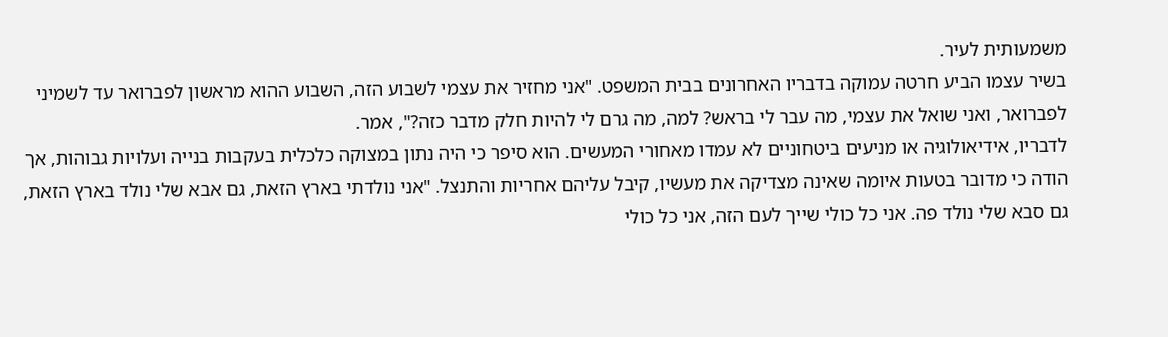משמעותית לעיר.
בשיר עצמו הביע חרטה עמוקה בדבריו האחרונים בבית המשפט. "אני מחזיר את עצמי לשבוע הזה, השבוע ההוא מראשון לפברואר עד לשמיני לפברואר, ואני שואל את עצמי, מה עבר לי בראש? למה, מה גרם לי להיות חלק מדבר כזה?", אמר.
לדבריו, אידיאולוגיה או מניעים ביטחוניים לא עמדו מאחורי המעשים. הוא סיפר כי היה נתון במצוקה כלכלית בעקבות בנייה ועלויות גבוהות, אך הודה כי מדובר בטעות איומה שאינה מצדיקה את מעשיו, קיבל עליהם אחריות והתנצל. "אני נולדתי בארץ הזאת, גם אבא שלי נולד בארץ הזאת, גם סבא שלי נולד פה. אני כל כולי שייך לעם הזה, אני כל כולי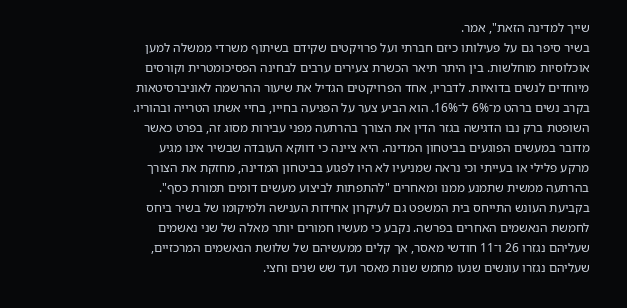שייך למדינה הזאת", אמר.
בשיר סיפר גם על פעילותו כיזם חברתי ועל פרויקטים שקידם בשיתוף משרדי ממשלה למען אוכלוסיות מוחלשות. בין היתר תיאר הכשרת צעירים ערבים לבחינה הפסיכומטרית וקורסים מיוחדים לנשים בדואיות. לדבריו, אחד הפרויקטים הגדיל את שיעור ההרשמה לאוניברסיטאות בקרב נשים ברהט מ־6% ל־16%. הוא הביע צער על הפגיעה בחייו, בחיי אשתו הטרייה ובהוריו.
השופטת ברק נבו הדגישה בגזר הדין את הצורך בהרתעה מפני עבירות מסוג זה, בפרט כאשר מדובר במעשים הפוגעים בביטחון המדינה. היא ציינה כי דווקא העובדה שבשיר אינו מגיע מרקע פלילי או בעייתי וכי נראה שמניעיו לא היו לפגוע בביטחון המדינה, מחזקת את הצורך בהרתעה ממשית שתמנע ממנו ומאחרים "להתפתות לביצוע מעשים דומים תמורת כסף".
בקביעת העונש התייחס בית המשפט גם לעיקרון אחידות הענישה ולמיקומו של בשיר ביחס לחמשת הנאשמים האחרים בפרשה. נקבע כי מעשיו חמורים יותר מאלה של שני נאשמים שעליהם נגזרו 26 ו־11 חודשי מאסר, אך קלים ממעשיהם של שלושת הנאשמים המרכזיים, שעליהם נגזרו עונשים שנעו מחמש שנות מאסר ועד שש שנים וחצי.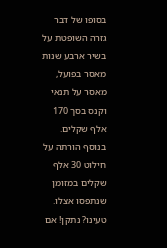בסופו של דבר גזרה השופטת על בשיר ארבע שנות מאסר בפועל, מאסר על תנאי וקנס בסך 170 אלף שקלים. בנוסף הורתה על חילוט 30 אלף שקלים במזומן שנתפסו אצלו.
טעינו? נתקן! אם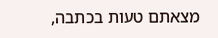מצאתם טעות בכתבה,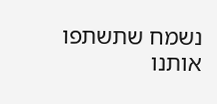נשמח שתשתפו אותנו